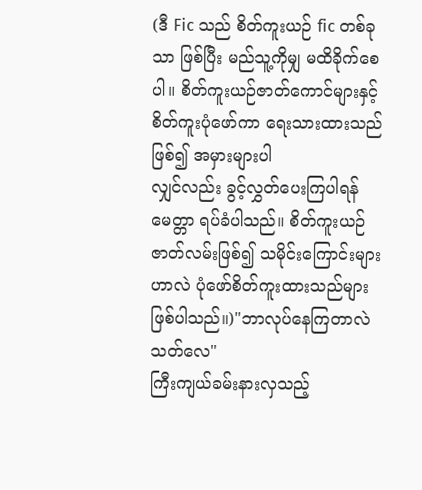(ဒီ Fic သည် စိတ်ကူးယဉ် fic တစ်ခုသာ ဖြစ်ပြီး မည်သူ့ကိုမျှ မထိခိုက်စေပါ။ စိတ်ကူးယဉ်ဇာတ်ကောင်များနှင့် စိတ်ကူးပုံဖော်ကာ ရေးသားထားသည်ဖြစ်၍ အမှားများပါ
လျှင်လည်း ခွင့်လွှတ်ပေးကြပါရန် မေတ္တာ ရပ်ခံပါသည်။ စိတ်ကူးယဉ် ဇာတ်လမ်းဖြစ်၍ သမိုင်းကြောင်းများဟာလဲ ပုံဖော်စိတ်ကူးထားသည်များဖြစ်ပါသည်။)"ဘာလုပ်နေကြတာလဲ သတ်လေ"
ကြီးကျယ်ခမ်းနားလှသည့်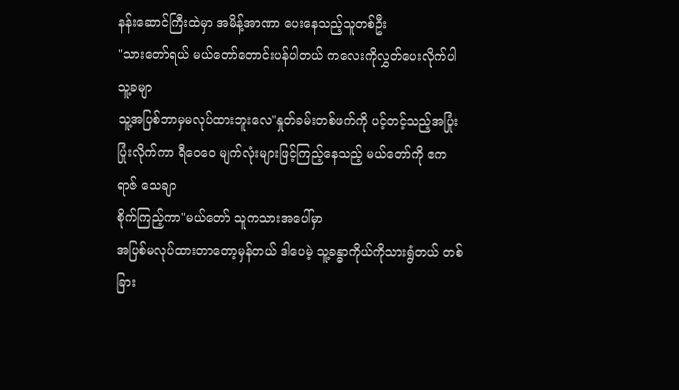နန်းဆောင်ကြီးထဲမှာ အမိန့်အာဏာ ပေးနေသည့်သူတစ်ဦး
"သားတော်ရယ် မယ်တော်တောင်းပန်ပါတယ် ကလေးကိုလွှတ်ပေးလိုက်ပါ သူ့ခမျာ
သူ့အပြစ်ဘာမှမလုပ်ထားဘူးလေ"နှုတ်ခမ်းတစ်ဖက်ကို ပင့်တင့်သည့်အပြုံးပြုံးလိုက်ကာ ရီဝေဝေ မျက်လုံးများဖြင့်ကြည့်နေသည့် မယ်တော်ကို ဧကရာဇ် သေချာ
စိုက်ကြည့်ကာ"မယ်တော် သူကသားအပေါ်မှာ
အပြစ်မလုပ်ထားတာတော့မှန်တယ် ဒါပေမဲ့ သူ့ခန္ဓာကိုယ်ကိုသားရွံတယ် တစ်ခြား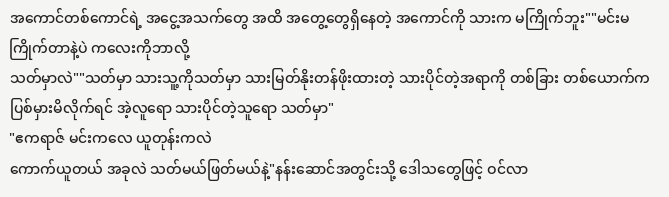အကောင်တစ်ကောင်ရဲ့ အငွေ့အသက်တွေ အထိ အတွေ့တွေရှိနေတဲ့ အကောင်ကို သားက မကြိုက်ဘူး""မင်းမကြိုက်တာနဲ့ပဲ ကလေးကိုဘာလို့
သတ်မှာလဲ""သတ်မှာ သားသူ့ကိုသတ်မှာ သားမြတ်နိုးတန်ဖိုးထားတဲ့ သားပိုင်တဲ့အရာကို တစ်ခြား တစ်ယောက်က ပြစ်မှားမိလိုက်ရင် အဲ့လူရော သားပိုင်တဲ့သူရော သတ်မှာ"
"ဧကရာဇ် မင်းကလေ ယူတုန်းကလဲ
ကောက်ယူတယ် အခုလဲ သတ်မယ်ဖြတ်မယ်နဲ့"နန်းဆောင်အတွင်းသို့ ဒေါသတွေဖြင့် ဝင်လာ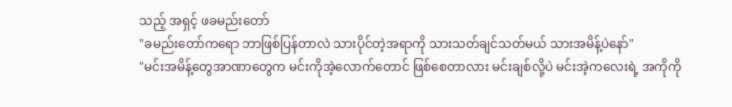သည့် အရှင့် ဖခမည်းတော်
"ခမည်းတော်ကရော ဘာဖြစ်ပြန်တာလဲ သားပိုင်တဲ့အရာကို သားသတ်ချင်သတ်မယ် သားအမိန့်ပဲနော်"
"မင်းအမိန့်တွေအာဏာတွေက မင်းကိုအဲ့လောက်တောင် ဖြစ်စေတာလား မင်းချစ်လို့ပဲ မင်းအဲ့ကလေးရဲ့ အကိုကို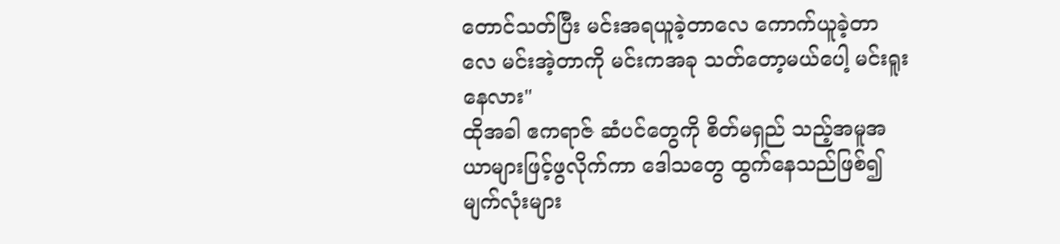တောင်သတ်ပြီး မင်းအရယူခဲ့တာလေ ကောက်ယူခဲ့တာလေ မင်းအဲ့တာကို မင်းကအခု သတ်တော့မယ်ပေါ့ မင်းရူးနေလား"
ထိုအခါ ဧကရာဇ် ဆံပင်တွေကို စိတ်မရှည် သည့်အမူအယာများဖြင့်ဖွလိုက်ကာ ဒေါသတွေ ထွက်နေသည်ဖြစ်၍ မျက်လုံးများ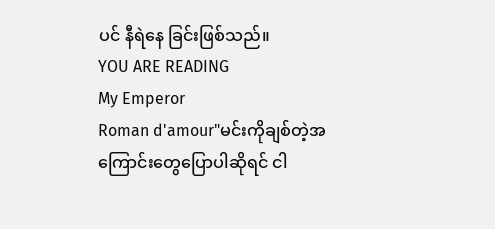ပင် နီရဲနေ ခြင်းဖြစ်သည်။
YOU ARE READING
My Emperor
Roman d'amour"မင်းကိုချစ်တဲ့အကြောင်းတွေပြောပါဆိုရင် ငါ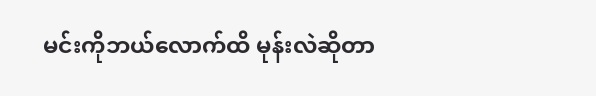မင်းကိုဘယ်လောက်ထိ မုန်းလဲဆိုတာ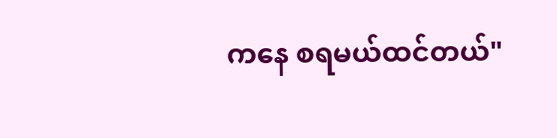ကနေ စရမယ်ထင်တယ်"